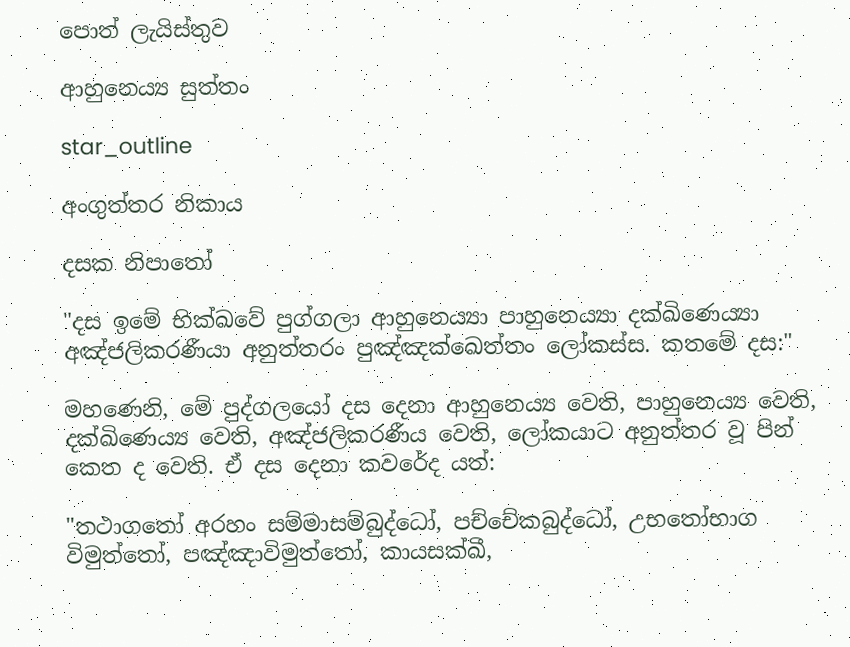පොත් ලැයිස්තුව

ආහුනෙය්‍ය සුත්තං

star_outline

අංගුත්තර නිකාය

දසක නිපාතෝ

"දස ඉමේ භික්ඛවේ පුග්ගලා ආහුනෙය්‍යා පාහුනෙය්‍යා දක්ඛිණෙය්‍යා අඤ්ජලිකරණීයා අනුත්තරං පුඤ්ඤක්ඛෙත්තං ලෝකස්ස. කතමේ දස:"

මහණෙනි, මේ පුද්ගලයෝ දස දෙනා ආහුනෙය්‍ය වෙති, පාහුනෙය්‍ය වෙති, දක්ඛිණෙය්‍ය වෙති, අඤ්ජලිකරණීය වෙති, ලෝකයාට අනුත්තර වූ පින් කෙත ද වෙති. ඒ දස දෙනා කවරේද යත්:

"තථාගතෝ අරහං සම්මාසම්බුද්ධෝ, පච්චේකබුද්ධෝ, උභතෝභාග විමුත්තෝ, පඤ්ඤාවිමුත්තෝ, කායසක්ඛී,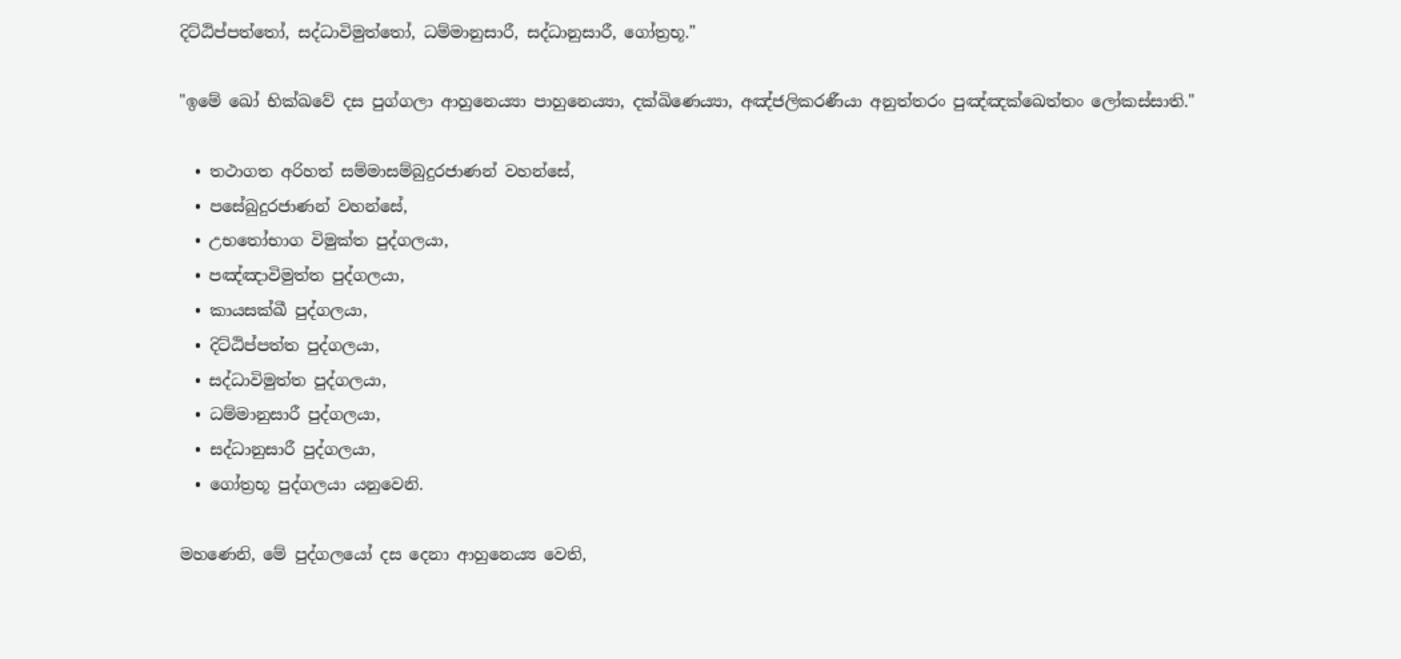දිට්ඨිප්පත්තෝ, සද්ධාවිමුත්තෝ, ධම්මානුසාරී, සද්ධානුසාරී, ගෝත්‍රභූ."

"ඉමේ ඛෝ භික්ඛවේ දස පුග්ගලා ආහුනෙය්‍යා පාහුනෙය්‍යා, දක්ඛිණෙය්‍යා, අඤ්ජලිකරණීයා අනුත්තරං පුඤ්ඤක්ඛෙත්තං ලෝකස්සාති."

  • තථාගත අරිහත් සම්මාසම්බුදුරජාණන් වහන්සේ,
  • පසේබුදුරජාණන් වහන්සේ,
  • උභතෝභාග විමුක්ත පුද්ගලයා,
  • පඤ්ඤාවිමුත්ත පුද්ගලයා,
  • කායසක්ඛී පුද්ගලයා,
  • දිට්ඨිප්පත්ත පුද්ගලයා,
  • සද්ධාවිමුත්ත පුද්ගලයා,
  • ධම්මානුසාරී පුද්ගලයා,
  • සද්ධානුසාරී පුද්ගලයා,
  • ගෝත්‍රභූ පුද්ගලයා යනුවෙනි.

මහණෙනි, මේ පුද්ගලයෝ දස දෙනා ආහුනෙය්‍ය වෙති,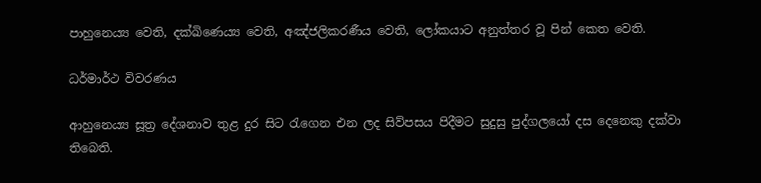පාහුනෙය්‍ය වෙති, දක්ඛිණෙය්‍ය වෙති, අඤ්ජලිකරණීය වෙති, ලෝකයාට අනුත්තර වූ පින් කෙත වෙති.

ධර්මාර්ථ විවරණය

ආහුනෙය්‍ය සූත්‍ර දේශනාව තුළ දුර සිට රැගෙන එන ලද සිව්පසය පිදීමට සුදුසු පුද්ගලයෝ දස දෙනෙකු දක්වා තිබෙති.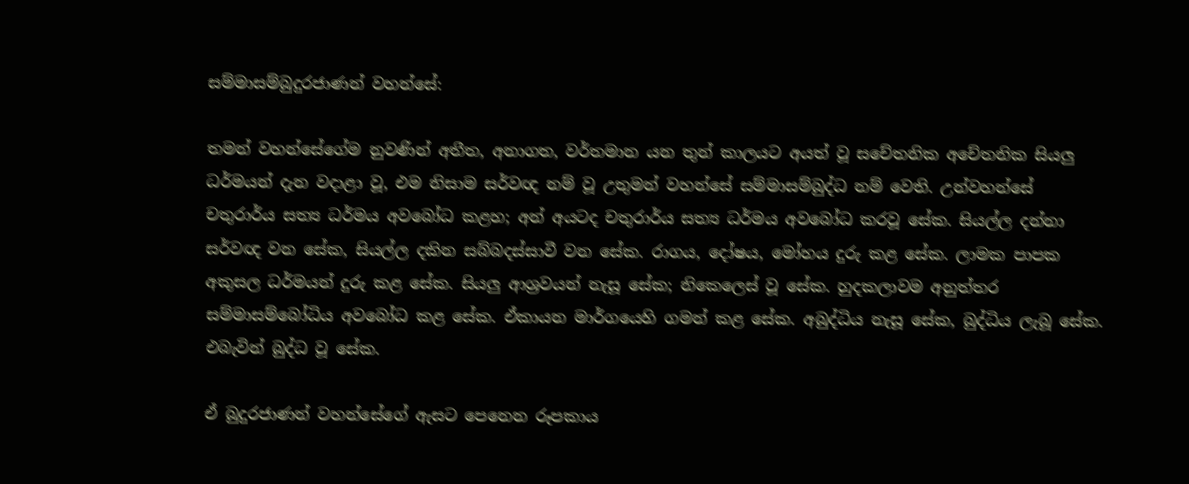සම්මාසම්බුදුරජාණන් වහන්සේ:

තමන් වහන්සේගේම නුවණින් අතීත, අනාගත, වර්තමාන යන තුන් කාලයට අයත් වූ සචේතනික අචේතනික සියලු ධර්මයන් දැන වදාළා වූ, එම නිසාම සර්වඥ නම් වූ උතුමන් වහන්සේ සම්මාසම්බුද්ධ නම් වෙති. උන්වහන්සේ චතුරාර්ය සත්‍ය ධර්මය අවබෝධ කළහ; අන් අයටද චතුරාර්ය සත්‍ය ධර්මය අවබෝධ කරවූ සේක. සියල්ල දන්නා සර්වඥ වන සේක, සියල්ල දකින සබ්බදස්සාවී වන සේක. රාගය, දෝෂය, මෝහය දුරු කළ සේක. ලාමක පාපක අකුසල ධර්මයන් දුරු කළ සේක. සියලු ආශ්‍රවයන් නැසූ සේක; නිකෙලෙස් වූ සේක. හුදකලාවම අනුත්තර සම්මාසම්බෝධිය අවබෝධ කළ සේක. ඒකායන මාර්ගයෙහි ගමන් කළ සේක. අබුද්ධිය නැසූ සේක, බුද්ධිය ලැබූ සේක. එබැවින් බුද්ධ වූ සේක.

ඒ බුදුරජාණන් වහන්සේගේ ඇසට පෙනෙන රූපකාය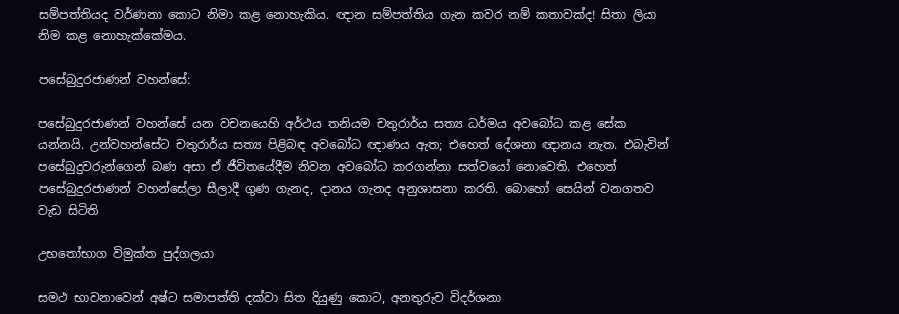සම්පත්තියද වර්ණනා කොට නිමා කළ නොහැකිය. ඥාන සම්පත්තිය ගැන කවර නම් කතාවක්ද! සිතා ලියා නිම කළ නොහැක්කේමය.

පසේබුදුරජාණන් වහන්සේ:

පසේබුදුරජාණන් වහන්සේ යන වචනයෙහි අර්ථය තනියම චතුරාර්ය සත්‍ය ධර්මය අවබෝධ කළ සේක යන්නයි. උන්වහන්සේට චතුරාර්ය සත්‍ය පිළිබඳ අවබෝධ ඥාණය ඇත; එහෙත් දේශනා ඥානය නැත. එබැවින් පසේබුදුවරුන්ගෙන් බණ අසා ඒ ජීවිතයේදීම නිවන අවබෝධ කරගන්නා සත්වයෝ නොවෙති. එහෙත් පසේබුදුරජාණන් වහන්සේලා සීලාදී ගුණ ගැනද, දානය ගැනද අනුශාසනා කරති. බොහෝ සෙයින් වනගතව වැඩ සිටිති

උභතෝභාග විමුක්ත පුද්ගලයා

සමථ භාවනාවෙන් අෂ්ට සමාපත්ති දක්වා සිත දියුණු කොට, අනතුරුව විදර්ශනා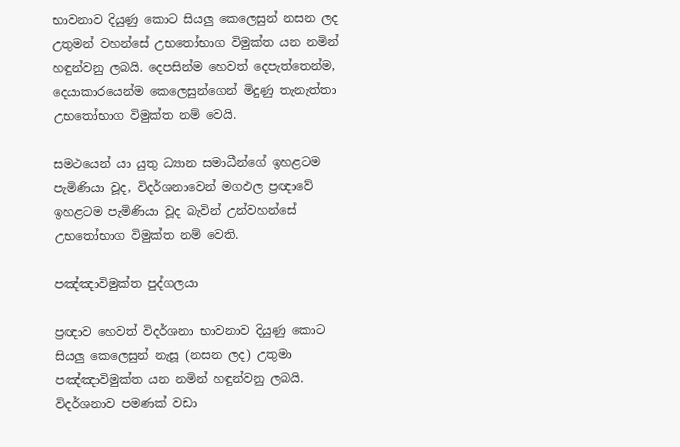භාවනාව දියුණු කොට සියලු කෙලෙසුන් නසන ලද උතුමන් වහන්සේ උභතෝභාග විමුක්ත යන නමින් හඳුන්වනු ලබයි. දෙපසින්ම හෙවත් දෙපැත්තෙන්ම, දෙයාකාරයෙන්ම කෙලෙසුන්ගෙන් මිදුණු තැනැත්තා උභතෝභාග විමුක්ත නම් වෙයි.

සමථයෙන් යා යුතු ධ්‍යාන සමාධීන්ගේ ඉහළටම පැමිණියා වූද, විදර්ශනාවෙන් මගඵල ප්‍රඥාවේ ඉහළටම පැමිණියා වූද බැවින් උන්වහන්සේ උභතෝභාග විමුක්ත නම් වෙති.

පඤ්ඤාවිමුක්ත පුද්ගලයා

ප්‍රඥාව හෙවත් විදර්ශනා භාවනාව දියුණු කොට සියලු කෙලෙසුන් නැසූ (නසන ලද) උතුමා පඤ්ඤාවිමුක්ත යන නමින් හඳුන්වනු ලබයි. විදර්ශනාව පමණක් වඩා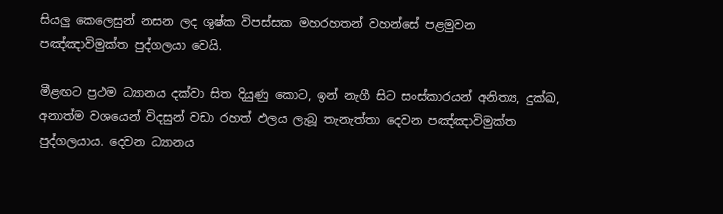සියලු කෙලෙසුන් නසන ලද ශුෂ්ක විපස්සක මහරහතන් වහන්සේ පළමුවන පඤ්ඤාවිමුක්ත පුද්ගලයා වෙයි.

මීළඟට ප්‍රථම ධ්‍යානය දක්වා සිත දියුණු කොට, ඉන් නැගී සිට සංස්කාරයන් අනිත්‍ය, දුක්ඛ, අනාත්ම වශයෙන් විදසුන් වඩා රහත් ඵලය ලැබූ තැනැත්තා දෙවන පඤ්ඤාවිමුක්ත පුද්ගලයාය. දෙවන ධ්‍යානය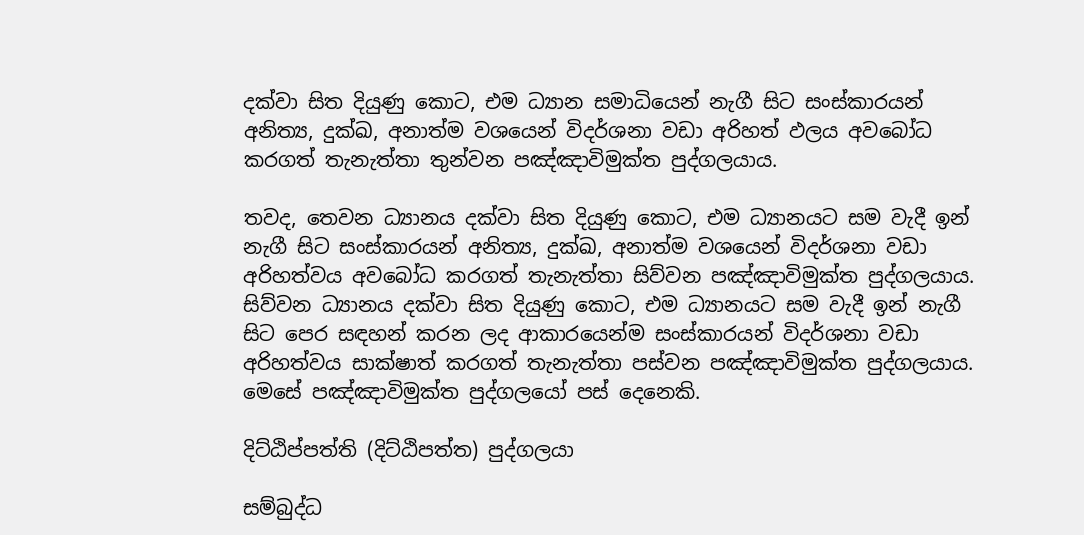දක්වා සිත දියුණු කොට, එම ධ්‍යාන සමාධියෙන් නැගී සිට සංස්කාරයන් අනිත්‍ය, දුක්ඛ, අනාත්ම වශයෙන් විදර්ශනා වඩා අරිහත් ඵලය අවබෝධ කරගත් තැනැත්තා තුන්වන පඤ්ඤාවිමුක්ත පුද්ගලයාය.

තවද, තෙවන ධ්‍යානය දක්වා සිත දියුණු කොට, එම ධ්‍යානයට සම වැදී ඉන් නැගී සිට සංස්කාරයන් අනිත්‍ය, දුක්ඛ, අනාත්ම වශයෙන් විදර්ශනා වඩා අරිහත්වය අවබෝධ කරගත් තැනැත්තා සිව්වන පඤ්ඤාවිමුක්ත පුද්ගලයාය. සිව්වන ධ්‍යානය දක්වා සිත දියුණු කොට, එම ධ්‍යානයට සම වැදී ඉන් නැගී සිට පෙර සඳහන් කරන ලද ආකාරයෙන්ම සංස්කාරයන් විදර්ශනා වඩා අරිහත්වය සාක්ෂාත් කරගත් තැනැත්තා පස්වන පඤ්ඤාවිමුක්ත පුද්ගලයාය. මෙසේ පඤ්ඤාවිමුක්ත පුද්ගලයෝ පස් දෙනෙකි.

දිට්ඨිප්පත්ති (දිට්ඨිපත්ත) පුද්ගලයා

සම්බුද්ධ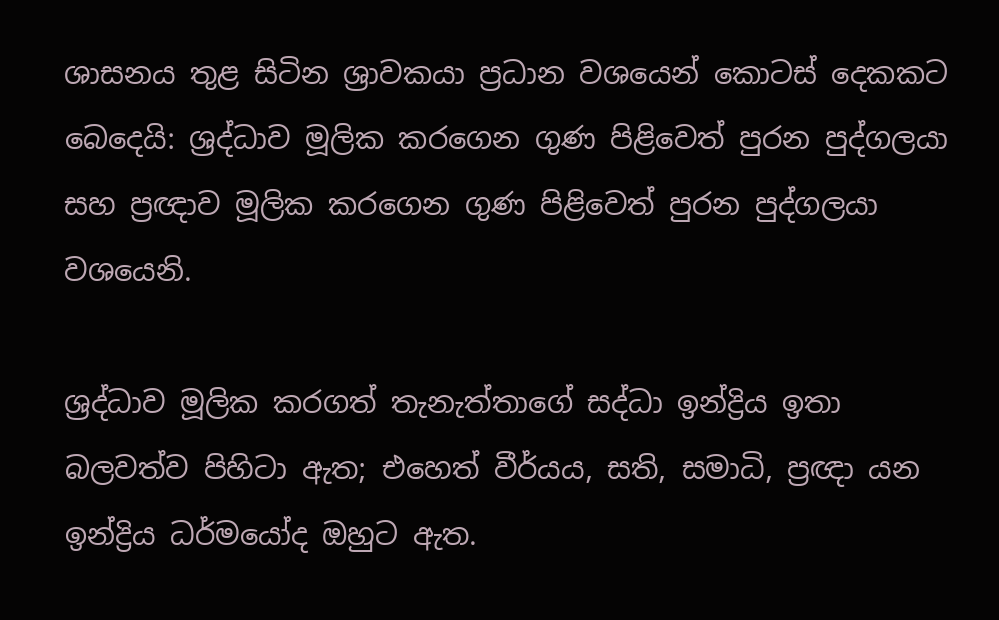ශාසනය තුළ සිටින ශ්‍රාවකයා ප්‍රධාන වශයෙන් කොටස් දෙකකට බෙදෙයි: ශ්‍රද්ධාව මූලික කරගෙන ගුණ පිළිවෙත් පුරන පුද්ගලයා සහ ප්‍රඥාව මූලික කරගෙන ගුණ පිළිවෙත් පුරන පුද්ගලයා වශයෙනි.

ශ්‍රද්ධාව මූලික කරගත් තැනැත්තාගේ සද්ධා ඉන්ද්‍රිය ඉතා බලවත්ව පිහිටා ඇත; එහෙත් වීර්යය, සති, සමාධි, ප්‍රඥා යන ඉන්ද්‍රිය ධර්මයෝද ඔහුට ඇත.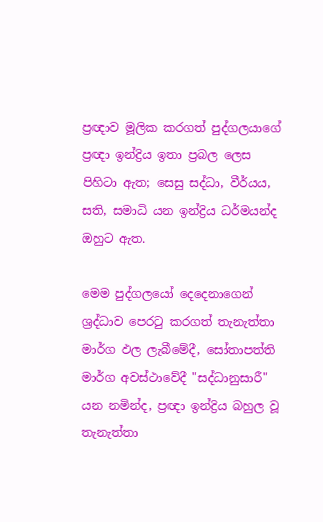ප්‍රඥාව මූලික කරගත් පුද්ගලයාගේ ප්‍රඥා ඉන්ද්‍රිය ඉතා ප්‍රබල ලෙස පිහිටා ඇත; සෙසු සද්ධා, වීර්යය, සති, සමාධි යන ඉන්ද්‍රිය ධර්මයන්ද ඔහුට ඇත.

මෙම පුද්ගලයෝ දෙදෙනාගෙන් ශ්‍රද්ධාව පෙරටු කරගත් තැනැත්තා මාර්ග ඵල ලැබීමේදී, සෝතාපත්ති මාර්ග අවස්ථාවේදී "සද්ධානුසාරී" යන නමින්ද, ප්‍රඥා ඉන්ද්‍රිය බහුල වූ තැනැත්තා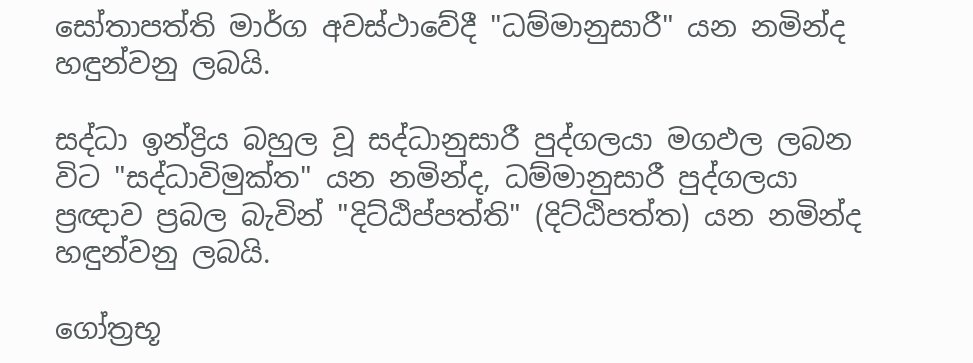සෝතාපත්ති මාර්ග අවස්ථාවේදී "ධම්මානුසාරී" යන නමින්ද හඳුන්වනු ලබයි.

සද්ධා ඉන්ද්‍රිය බහුල වූ සද්ධානුසාරී පුද්ගලයා මගඵල ලබන විට "සද්ධාවිමුක්ත" යන නමින්ද, ධම්මානුසාරී පුද්ගලයා ප්‍රඥාව ප්‍රබල බැවින් "දිට්ඨිප්පත්ති" (දිට්ඨිපත්ත) යන නමින්ද හඳුන්වනු ලබයි.

ගෝත්‍රභූ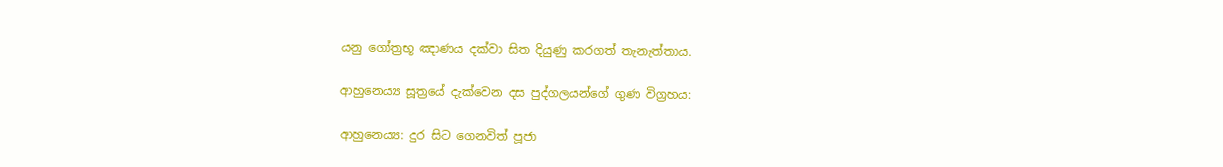යනු ගෝත්‍රභූ ඤාණය දක්වා සිත දියුණු කරගත් තැනැත්තාය.

ආහුනෙය්‍ය සූත්‍රයේ දැක්වෙන දස පුද්ගලයන්ගේ ගුණ විග්‍රහය:

ආහුනෙය්‍ය: දුර සිට ගෙනවිත් පූජා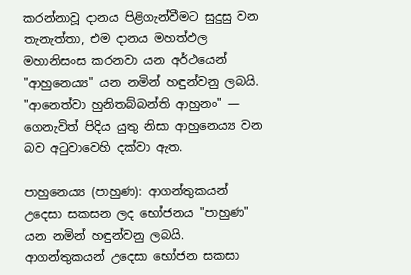කරන්නාවූ දානය පිළිගැන්වීමට සුදුසු වන තැනැත්තා, එම දානය මහත්ඵල මහානිසංස කරනවා යන අර්ථයෙන් "ආහුනෙය්‍ය" යන නමින් හඳුන්වනු ලබයි. "ආනෙත්වා හුනිතබ්බන්ති ආහුනං" — ගෙනැවිත් පිදිය යුතු නිසා ආහුනෙය්‍ය වන බව අටුවාවෙහි දක්වා ඇත.

පාහුනෙය්‍ය (පාහුණ): ආගන්තුකයන් උදෙසා සකසන ලද භෝජනය "පාහුණ" යන නමින් හඳුන්වනු ලබයි. ආගන්තුකයන් උදෙසා භෝජන සකසා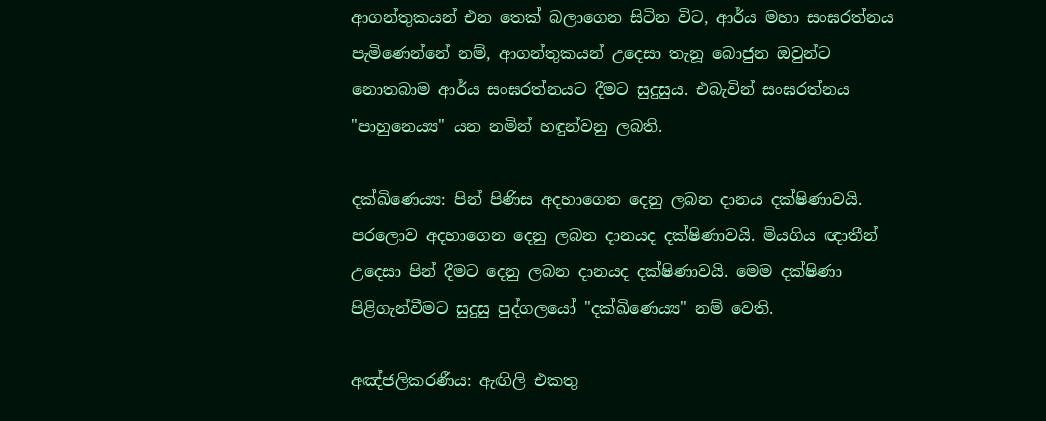ආගන්තුකයන් එන තෙක් බලාගෙන සිටින විට, ආර්ය මහා සංඝරත්නය පැමිණෙන්නේ නම්, ආගන්තුකයන් උදෙසා තැනූ බොජුන ඔවුන්ට නොතබාම ආර්ය සංඝරත්නයට දීමට සුදුසුය. එබැවින් සංඝරත්නය "පාහුනෙය්‍ය" යන නමින් හඳුන්වනු ලබති.

දක්ඛිණෙය්‍ය: පින් පිණිස අදහාගෙන දෙනු ලබන දානය දක්ෂිණාවයි. පරලොව අදහාගෙන දෙනු ලබන දානයද දක්ෂිණාවයි. මියගිය ඥාතීන් උදෙසා පින් දීමට දෙනු ලබන දානයද දක්ෂිණාවයි. මෙම දක්ෂිණා පිළිගැන්වීමට සුදුසු පුද්ගලයෝ "දක්ඛිණෙය්‍ය" නම් වෙති.

අඤ්ජලිකරණීය: ඇඟිලි එකතු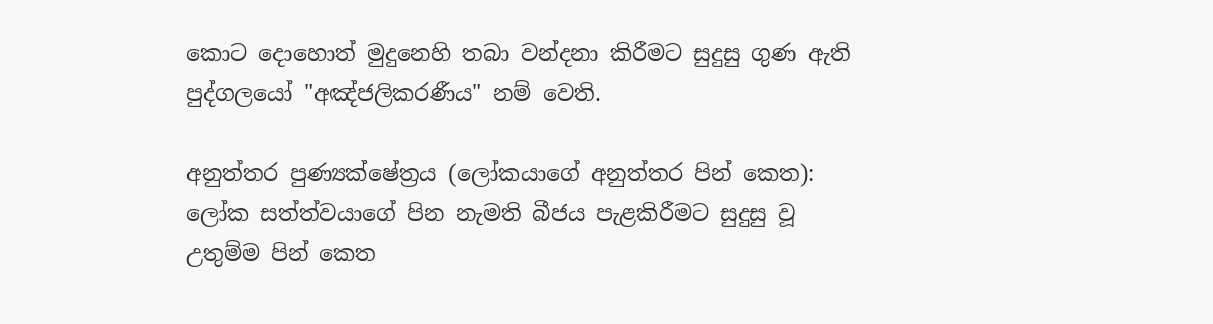කොට දොහොත් මුදුනෙහි තබා වන්දනා කිරීමට සුදුසු ගුණ ඇති පුද්ගලයෝ "අඤ්ජලිකරණීය" නම් වෙති.

අනුත්තර පුණ්‍යක්ෂේත්‍රය (ලෝකයාගේ අනුත්තර පින් කෙත): ලෝක සත්ත්වයාගේ පින නැමති බීජය පැළකිරීමට සුදුසු වූ උතුම්ම පින් කෙත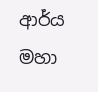ආර්ය මහා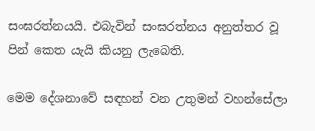සංඝරත්නයයි. එබැවින් සංඝරත්නය අනුත්තර වූ පින් කෙත යැයි කියනු ලැබෙති.

මෙම දේශනාවේ සඳහන් වන උතුමන් වහන්සේලා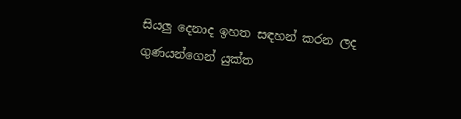සියලු දෙනාද ඉහත සඳහන් කරන ලද ගුණයන්ගෙන් යුක්ත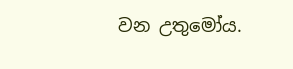වන උතුමෝය.